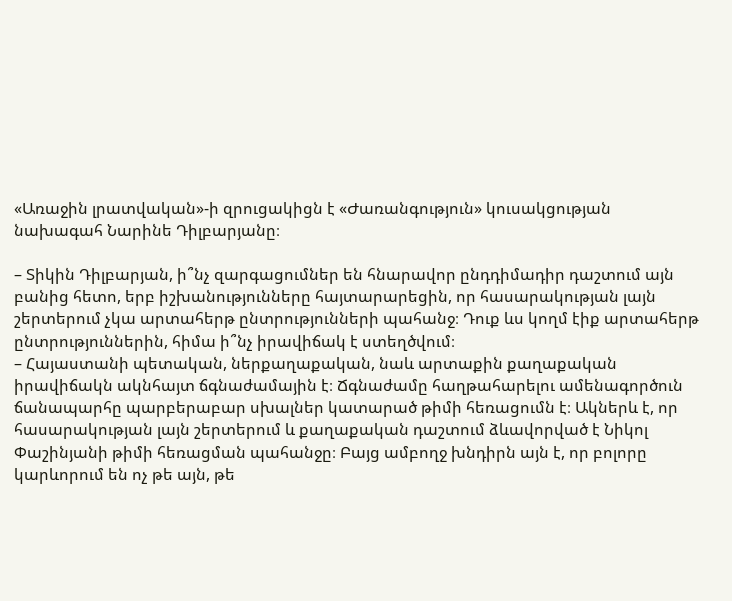«Առաջին լրատվական»-ի զրուցակիցն է «Ժառանգություն» կուսակցության նախագահ Նարինե Դիլբարյանը։

– Տիկին Դիլբարյան, ի՞նչ զարգացումներ են հնարավոր ընդդիմադիր դաշտում այն բանից հետո, երբ իշխանությունները հայտարարեցին, որ հասարակության լայն շերտերում չկա արտահերթ ընտրությունների պահանջ։ Դուք ևս կողմ էիք արտահերթ ընտրություններին, հիմա ի՞նչ իրավիճակ է ստեղծվում։
– Հայաստանի պետական, ներքաղաքական, նաև արտաքին քաղաքական իրավիճակն ակնհայտ ճգնաժամային է։ Ճգնաժամը հաղթահարելու ամենագործուն ճանապարհը պարբերաբար սխալներ կատարած թիմի հեռացումն է։ Ակներև է, որ հասարակության լայն շերտերում և քաղաքական դաշտում ձևավորված է Նիկոլ Փաշինյանի թիմի հեռացման պահանջը։ Բայց ամբողջ խնդիրն այն է, որ բոլորը կարևորում են ոչ թե այն, թե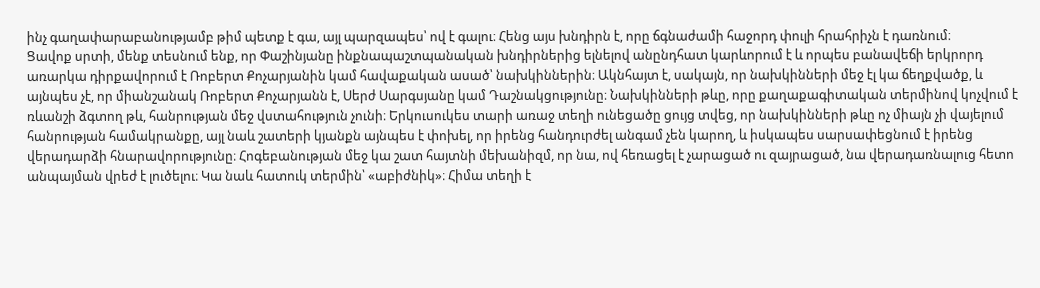ինչ գաղափարաբանությամբ թիմ պետք է գա, այլ պարզապես՝ ով է գալու։ Հենց այս խնդիրն է, որը ճգնաժամի հաջորդ փուլի հրահրիչն է դառնում։
Ցավոք սրտի, մենք տեսնում ենք, որ Փաշինյանը ինքնապաշտպանական խնդիրներից ելնելով անընդհատ կարևորում է և որպես բանավեճի երկրորդ առարկա դիրքավորում է Ռոբերտ Քոչարյանին կամ հավաքական ասած՝ նախկիններին։ Ակնհայտ է, սակայն, որ նախկինների մեջ էլ կա ճեղքվածք, և այնպես չէ, որ միանշանակ Ռոբերտ Քոչարյանն է, Սերժ Սարգսյանը կամ Դաշնակցությունը։ Նախկինների թևը, որը քաղաքագիտական տերմինով կոչվում է ռևանշի ձգտող թև, հանրության մեջ վստահություն չունի։ Երկուսուկես տարի առաջ տեղի ունեցածը ցույց տվեց, որ նախկինների թևը ոչ միայն չի վայելում հանրության համակրանքը, այլ նաև շատերի կյանքն այնպես է փոխել, որ իրենց հանդուրժել անգամ չեն կարող, և իսկապես սարսափեցնում է իրենց վերադարձի հնարավորությունը։ Հոգեբանության մեջ կա շատ հայտնի մեխանիզմ, որ նա, ով հեռացել է չարացած ու զայրացած, նա վերադառնալուց հետո անպայման վրեժ է լուծելու։ Կա նաև հատուկ տերմին՝ «աբիժնիկ»։ Հիմա տեղի է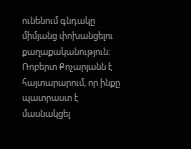ունենում գնդակը միմյանց փոխանցելու քաղաքականություն։ Ռոբերտ Քոչարյանն է հայտարարում, որ ինքը պատրաստ է մասնակցել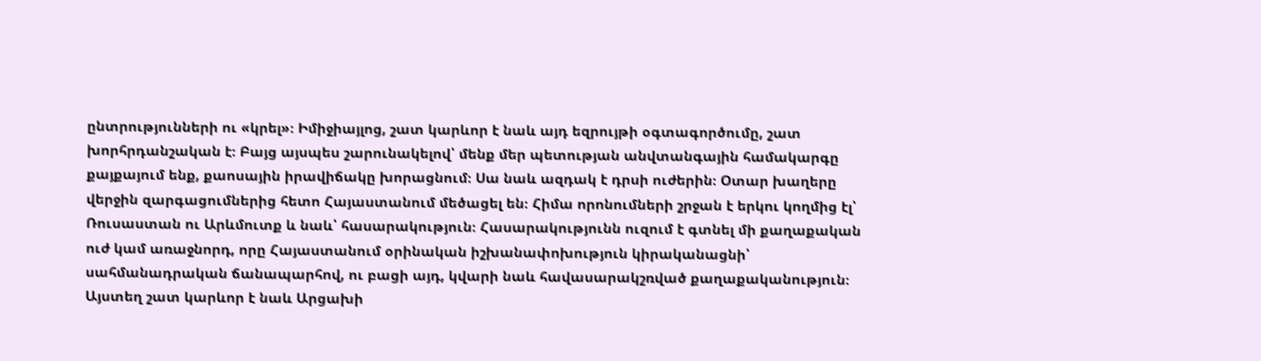ընտրությունների ու «կրել»։ Իմիջիայլոց, շատ կարևոր է նաև այդ եզրույթի օգտագործումը, շատ խորհրդանշական է։ Բայց այսպես շարունակելով՝ մենք մեր պետության անվտանգային համակարգը քայքայում ենք, քաոսային իրավիճակը խորացնում։ Սա նաև ազդակ է դրսի ուժերին։ Օտար խաղերը վերջին զարգացումներից հետո Հայաստանում մեծացել են։ Հիմա որոնումների շրջան է երկու կողմից էլ՝ Ռուսաստան ու Արևմուտք և նաև՝ հասարակություն։ Հասարակությունն ուզում է գտնել մի քաղաքական ուժ կամ առաջնորդ, որը Հայաստանում օրինական իշխանափոխություն կիրականացնի՝ սահմանադրական ճանապարհով, ու բացի այդ, կվարի նաև հավասարակշռված քաղաքականություն։
Այստեղ շատ կարևոր է նաև Արցախի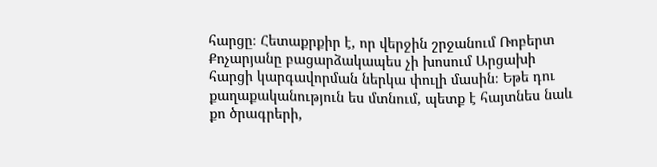հարցը։ Հետաքրքիր է, որ վերջին շրջանում Ռոբերտ Քոչարյանը բացարձակապես չի խոսում Արցախի հարցի կարգավորման ներկա փուլի մասին։ Եթե դու քաղաքականություն ես մտնում, պետք է հայտնես նաև քո ծրագրերի,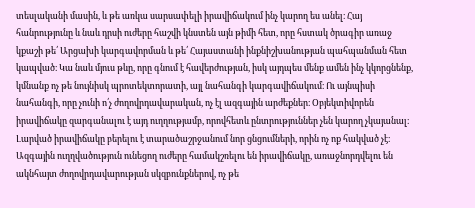տեսլականի մասին, և թե առկա սարսափելի իրավիճակում ինչ կարող ես անել։ Հայ հանրությունը և նաև դրսի ուժերը հաշվի կնստեն այն թիմի հետ, որը հստակ ծրագիր առաջ կքաշի թե՛ Արցախի կարգավորման և թե՛ Հայաստանի ինքնիշխանության պահպանման հետ կապված։ Կա նաև մյուս թևը, որը գնում է հավերժության, իսկ այդպես մենք ամեն ինչ կկորցնենք, կմնանք ոչ թե նույնիսկ պրոտեկտորատի, այլ նահանգի կարգավիճակում։ Ու այնպիսի նահանգի, որը չունի ո՛չ ժողովրդավարական, ոչ էլ ազգային արժեքներ։ Օբյեկտիվորեն իրավիճակը զարգանալու է այդ ուղղությամբ, որովհետև ընտրություններ չեն կարող չկայանալ։ Լարված իրավիճակը բերելու է տարածաշրջանում նոր ցնցումների, որին ոչ ոք հակված չէ։ Ազգային ուղղվածություն ունեցող ուժերը համակշռելու են իրավիճակը, առաջնորդվելու են ակնհայտ ժողովրդավարության սկզբունքներով, ոչ թե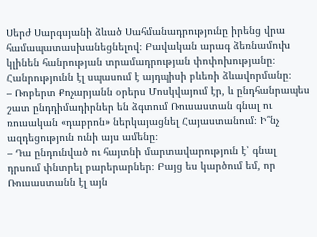Սերժ Սարգսյանի ձևած Սահմանադրությունը իրենց վրա համապատասխանեցնելով։ Բավական արագ ձեռնամուխ կլինեն հանրության տրամադրության փոփոխությանը։ Հանրությունն էլ սպասում է այդպիսի բևեռի ձևավորմանը։
– Ռոբերտ Քոչարյանն օրերս Մոսկվայում էր, և ընդհանրապես շատ ընդդիմադիրներ են ձգտում Ռուսաստան գնալ ու ռուսական «դաբրոն» ներկայացնել Հայաստանում։ Ի՞նչ ազդեցություն ունի այս ամենը։
– Դա ընդունված ու հայտնի մարտավարություն է՝ գնալ դրսում փնտրել բարերարներ։ Բայց ես կարծում եմ, որ Ռուսաստանն էլ այն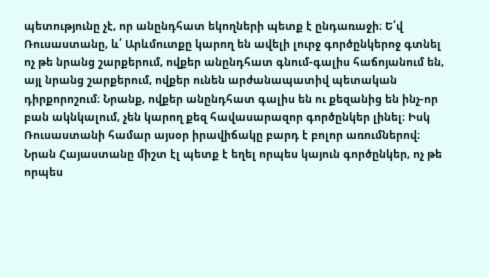պետությունը չէ, որ անընդհատ եկողների պետք է ընդառաջի։ Ե՛վ Ռուսաստանը, և՛ Արևմուտքը կարող են ավելի լուրջ գործընկերոջ գտնել ոչ թե նրանց շարքերում, ովքեր անընդհատ գնում-գալիս հաճոյանում են, այլ նրանց շարքերում, ովքեր ունեն արժանապատիվ պետական դիրքորոշում։ Նրանք, ովքեր անընդհատ գալիս են ու քեզանից են ինչ-որ բան ակնկալում, չեն կարող քեզ հավասարազոր գործընկեր լինել։ Իսկ Ռուսաստանի համար այսօր իրավիճակը բարդ է բոլոր առումներով։ Նրան Հայաստանը միշտ էլ պետք է եղել որպես կայուն գործընկեր, ոչ թե որպես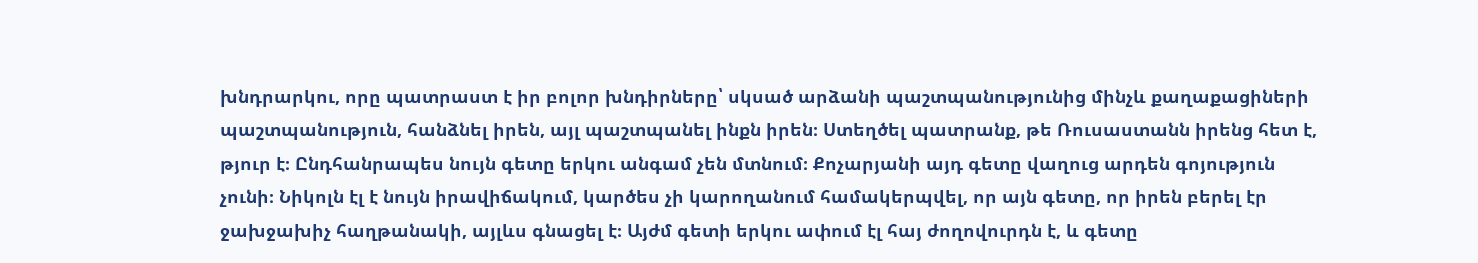խնդրարկու, որը պատրաստ է իր բոլոր խնդիրները՝ սկսած արձանի պաշտպանությունից մինչև քաղաքացիների պաշտպանություն, հանձնել իրեն, այլ պաշտպանել ինքն իրեն։ Ստեղծել պատրանք, թե Ռուսաստանն իրենց հետ է, թյուր է։ Ընդհանրապես նույն գետը երկու անգամ չեն մտնում։ Քոչարյանի այդ գետը վաղուց արդեն գոյություն չունի։ Նիկոլն էլ է նույն իրավիճակում, կարծես չի կարողանում համակերպվել, որ այն գետը, որ իրեն բերել էր ջախջախիչ հաղթանակի, այլևս գնացել է։ Այժմ գետի երկու ափում էլ հայ ժողովուրդն է, և գետը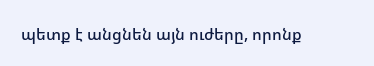պետք է անցնեն այն ուժերը, որոնք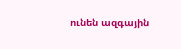ունեն ազգային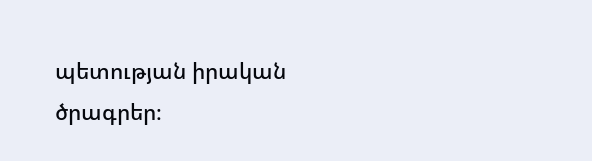պետության իրական ծրագրեր։